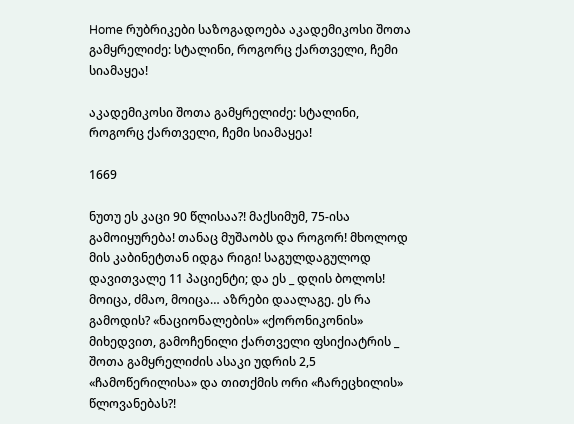Home რუბრიკები საზოგადოება აკადემიკოსი შოთა გამყრელიძე: სტალინი, როგორც ქართველი, ჩემი სიამაყეა!

აკადემიკოსი შოთა გამყრელიძე: სტალინი, როგორც ქართველი, ჩემი სიამაყეა!

1669

ნუთუ ეს კაცი 90 წლისაა?! მაქსიმუმ, 75-ისა გამოიყურება! თანაც მუშაობს და როგორ! მხოლოდ მის კაბინეტთან იდგა რიგი! საგულდაგულოდ დავითვალე 11 პაციენტი; და ეს _ დღის ბოლოს! მოიცა, ძმაო, მოიცა… აზრები დაალაგე. ეს რა გამოდის? «ნაციონალების» «ქორონიკონის» მიხედვით, გამოჩენილი ქართველი ფსიქიატრის _ შოთა გამყრელიძის ასაკი უდრის 2,5 «ჩამოწერილისა» და თითქმის ორი «ჩარეცხილის» წლოვანებას?!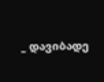_ დავიბადე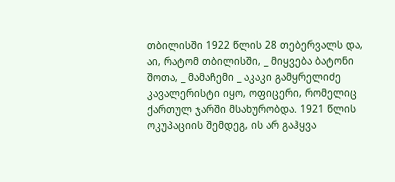თბილისში 1922 წლის 28 თებერვალს და, აი, რატომ თბილისში, _ მიყვება ბატონი შოთა, _ მამაჩემი _ აკაკი გამყრელიძე კავალერისტი იყო, ოფიცერი, რომელიც ქართულ ჯარში მსახურობდა. 1921 წლის ოკუპაციის შემდეგ, ის არ გაჰყვა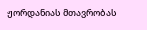ჟორდანიას მთავრობას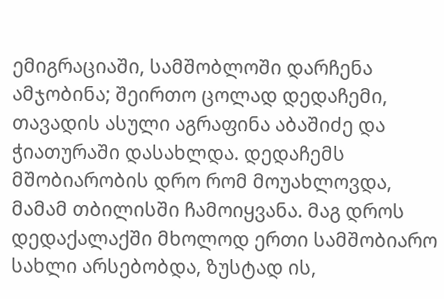ემიგრაციაში, სამშობლოში დარჩენა ამჯობინა; შეირთო ცოლად დედაჩემი, თავადის ასული აგრაფინა აბაშიძე და ჭიათურაში დასახლდა. დედაჩემს მშობიარობის დრო რომ მოუახლოვდა, მამამ თბილისში ჩამოიყვანა. მაგ დროს დედაქალაქში მხოლოდ ერთი სამშობიარო სახლი არსებობდა, ზუსტად ის,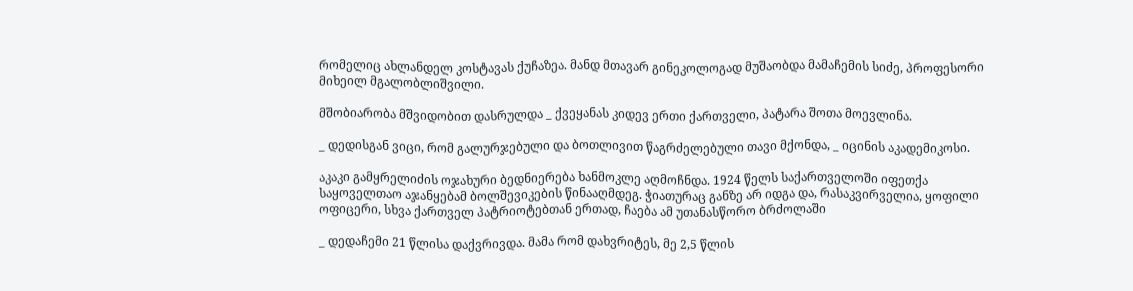რომელიც ახლანდელ კოსტავას ქუჩაზეა. მანდ მთავარ გინეკოლოგად მუშაობდა მამაჩემის სიძე, პროფესორი მიხეილ მგალობლიშვილი.

მშობიარობა მშვიდობით დასრულდა _ ქვეყანას კიდევ ერთი ქართველი, პატარა შოთა მოევლინა.

_ დედისგან ვიცი, რომ გალურჯებული და ბოთლივით წაგრძელებული თავი მქონდა, _ იცინის აკადემიკოსი.

აკაკი გამყრელიძის ოჯახური ბედნიერება ხანმოკლე აღმოჩნდა. 1924 წელს საქართველოში იფეთქა საყოველთაო აჯანყებამ ბოლშევიკების წინააღმდეგ. ჭიათურაც განზე არ იდგა და, რასაკვირველია, ყოფილი ოფიცერი, სხვა ქართველ პატრიოტებთან ერთად, ჩაება ამ უთანასწორო ბრძოლაში

_ დედაჩემი 21 წლისა დაქვრივდა. მამა რომ დახვრიტეს, მე 2,5 წლის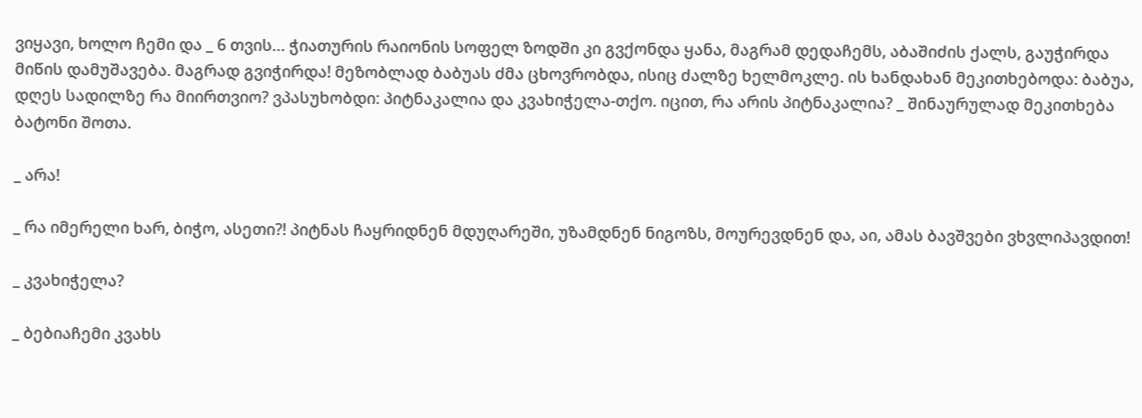ვიყავი, ხოლო ჩემი და _ 6 თვის… ჭიათურის რაიონის სოფელ ზოდში კი გვქონდა ყანა, მაგრამ დედაჩემს, აბაშიძის ქალს, გაუჭირდა მიწის დამუშავება. მაგრად გვიჭირდა! მეზობლად ბაბუას ძმა ცხოვრობდა, ისიც ძალზე ხელმოკლე. ის ხანდახან მეკითხებოდა: ბაბუა, დღეს სადილზე რა მიირთვიო? ვპასუხობდი: პიტნაკალია და კვახიჭელა-თქო. იცით, რა არის პიტნაკალია? _ შინაურულად მეკითხება ბატონი შოთა.

_ არა!

_ რა იმერელი ხარ, ბიჭო, ასეთი?! პიტნას ჩაყრიდნენ მდუღარეში, უზამდნენ ნიგოზს, მოურევდნენ და, აი, ამას ბავშვები ვხვლიპავდით!

_ კვახიჭელა?

_ ბებიაჩემი კვახს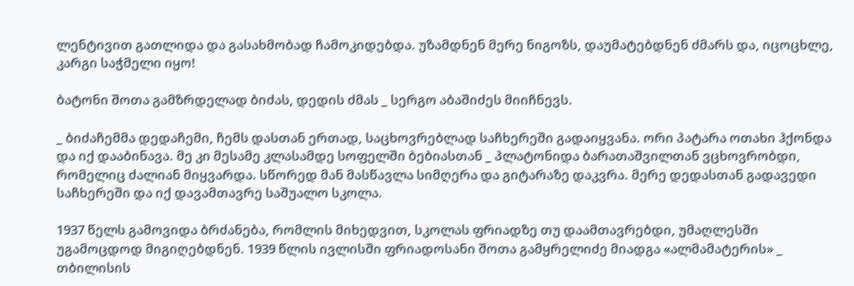ლენტივით გათლიდა და გასახმობად ჩამოკიდებდა. უზამდნენ მერე ნიგოზს, დაუმატებდნენ ძმარს და, იცოცხლე, კარგი საჭმელი იყო!

ბატონი შოთა გამზრდელად ბიძას, დედის ძმას _ სერგო აბაშიძეს მიიჩნევს.

_ ბიძაჩემმა დედაჩემი, ჩემს დასთან ერთად, საცხოვრებლად საჩხერეში გადაიყვანა. ორი პატარა ოთახი ჰქონდა და იქ დააბინავა. მე კი მესამე კლასამდე სოფელში ბებიასთან _ პლატონიდა ბარათაშვილთან ვცხოვრობდი, რომელიც ძალიან მიყვარდა. სწორედ მან მასწავლა სიმღერა და გიტარაზე დაკვრა. მერე დედასთან გადავედი საჩხერეში და იქ დავამთავრე საშუალო სკოლა.

1937 წელს გამოვიდა ბრძანება, რომლის მიხედვით, სკოლას ფრიადზე თუ დაამთავრებდი, უმაღლესში უგამოცდოდ მიგიღებდნენ. 1939 წლის ივლისში ფრიადოსანი შოთა გამყრელიძე მიადგა «ალმამატერის» _ თბილისის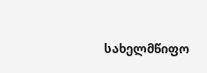სახელმწიფო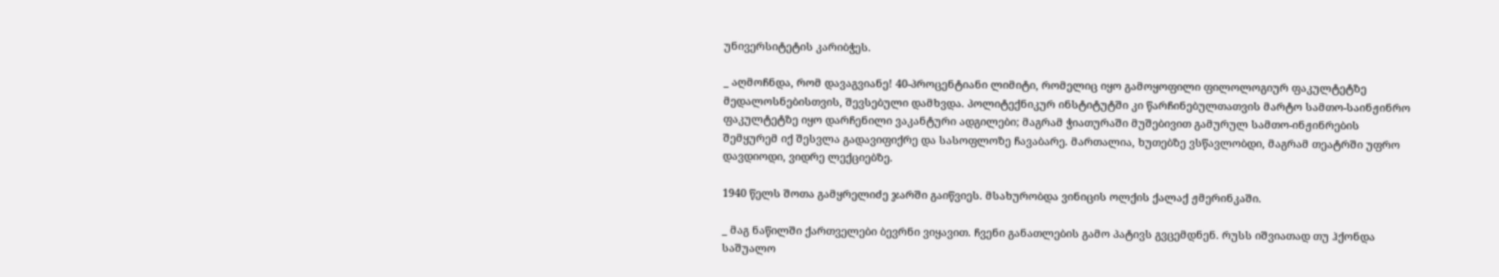უნივერსიტეტის კარიბჭეს.

_ აღმოჩნდა, რომ დავაგვიანე! 40-პროცენტიანი ლიმიტი, რომელიც იყო გამოყოფილი ფილოლოგიურ ფაკულტეტზე მედალოსნებისთვის, შევსებული დამხვდა. პოლიტექნიკურ ინსტიტუტში კი წარჩინებულთათვის მარტო სამთო-საინჟინრო ფაკულტეტზე იყო დარჩენილი ვაკანტური ადგილები; მაგრამ ჭიათურაში მუშებივით გამურულ სამთო-ინჟინრების შემყურემ იქ შესვლა გადავიფიქრე და სასოფლოზე ჩავაბარე. მართალია, ხუთებზე ვსწავლობდი, მაგრამ თეატრში უფრო დავდიოდი, ვიდრე ლექციებზე.

1940 წელს შოთა გამყრელიძე ჯარში გაიწვიეს. მსახურობდა ვინიცის ოლქის ქალაქ ჟმერინკაში.

_ მაგ ნაწილში ქართველები ბევრნი ვიყავით. ჩვენი განათლების გამო პატივს გვცემდნენ. რუსს იშვიათად თუ ჰქონდა საშუალო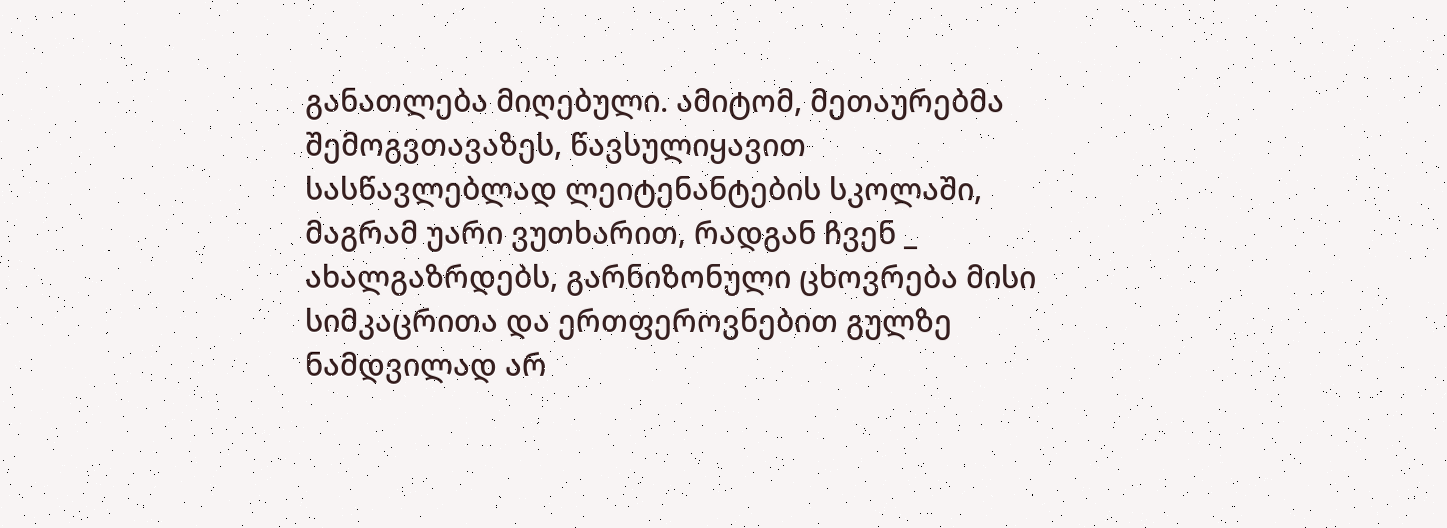განათლება მიღებული. ამიტომ, მეთაურებმა შემოგვთავაზეს, წავსულიყავით სასწავლებლად ლეიტენანტების სკოლაში, მაგრამ უარი ვუთხარით, რადგან ჩვენ _ ახალგაზრდებს, გარნიზონული ცხოვრება მისი სიმკაცრითა და ერთფეროვნებით გულზე ნამდვილად არ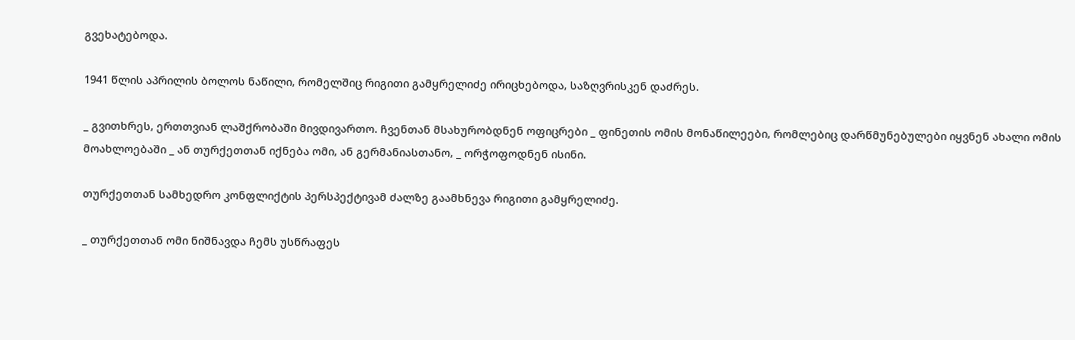გვეხატებოდა.

1941 წლის აპრილის ბოლოს ნაწილი, რომელშიც რიგითი გამყრელიძე ირიცხებოდა, საზღვრისკენ დაძრეს.

_ გვითხრეს, ერთთვიან ლაშქრობაში მივდივართო. ჩვენთან მსახურობდნენ ოფიცრები _ ფინეთის ომის მონაწილეები, რომლებიც დარწმუნებულები იყვნენ ახალი ომის მოახლოებაში _ ან თურქეთთან იქნება ომი, ან გერმანიასთანო, _ ორჭოფოდნენ ისინი.

თურქეთთან სამხედრო კონფლიქტის პერსპექტივამ ძალზე გაამხნევა რიგითი გამყრელიძე.

_ თურქეთთან ომი ნიშნავდა ჩემს უსწრაფეს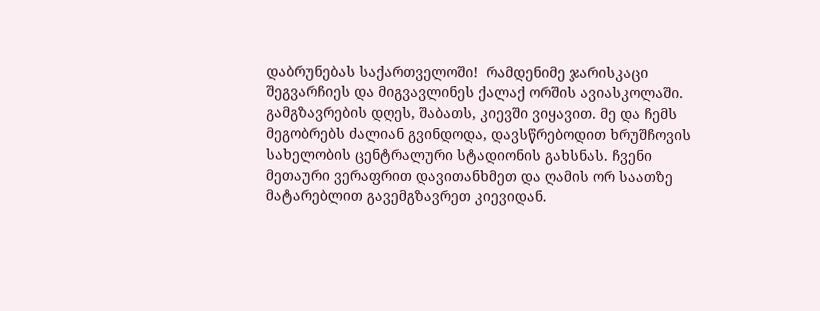დაბრუნებას საქართველოში!  რამდენიმე ჯარისკაცი  შეგვარჩიეს და მიგვავლინეს ქალაქ ორშის ავიასკოლაში. გამგზავრების დღეს, შაბათს, კიევში ვიყავით. მე და ჩემს მეგობრებს ძალიან გვინდოდა, დავსწრებოდით ხრუშჩოვის სახელობის ცენტრალური სტადიონის გახსნას. ჩვენი მეთაური ვერაფრით დავითანხმეთ და ღამის ორ საათზე მატარებლით გავემგზავრეთ კიევიდან.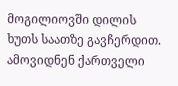მოგილიოვში დილის ხუთს საათზე გავჩერდით. ამოვიდნენ ქართველი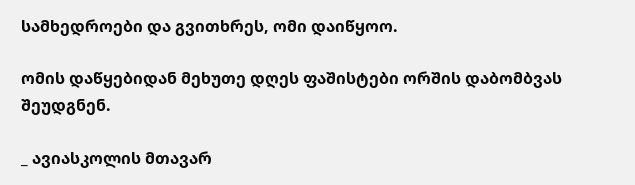სამხედროები და გვითხრეს, ომი დაიწყოო.

ომის დაწყებიდან მეხუთე დღეს ფაშისტები ორშის დაბომბვას შეუდგნენ.

_ ავიასკოლის მთავარ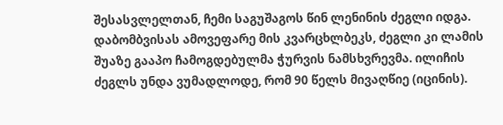შესასვლელთან, ჩემი საგუშაგოს წინ ლენინის ძეგლი იდგა. დაბომბვისას ამოვეფარე მის კვარცხლბეკს, ძეგლი კი ლამის შუაზე გააპო ჩამოგდებულმა ჭურვის ნამსხვრევმა. ილიჩის ძეგლს უნდა ვუმადლოდე, რომ 90 წელს მივაღწიე (იცინის).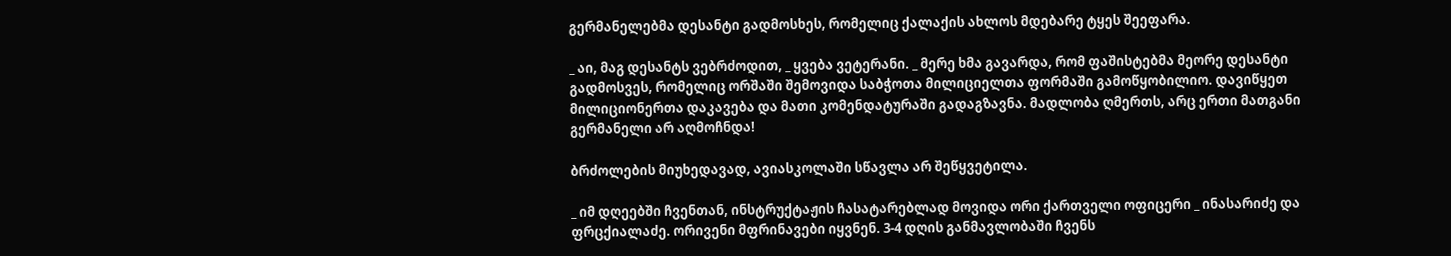გერმანელებმა დესანტი გადმოსხეს, რომელიც ქალაქის ახლოს მდებარე ტყეს შეეფარა.

_ აი, მაგ დესანტს ვებრძოდით, _ ყვება ვეტერანი. _ მერე ხმა გავარდა, რომ ფაშისტებმა მეორე დესანტი გადმოსვეს, რომელიც ორშაში შემოვიდა საბჭოთა მილიციელთა ფორმაში გამოწყობილიო. დავიწყეთ მილიციონერთა დაკავება და მათი კომენდატურაში გადაგზავნა. მადლობა ღმერთს, არც ერთი მათგანი გერმანელი არ აღმოჩნდა!

ბრძოლების მიუხედავად, ავიასკოლაში სწავლა არ შეწყვეტილა.

_ იმ დღეებში ჩვენთან, ინსტრუქტაჟის ჩასატარებლად მოვიდა ორი ქართველი ოფიცერი _ ინასარიძე და ფრცქიალაძე. ორივენი მფრინავები იყვნენ. 3-4 დღის განმავლობაში ჩვენს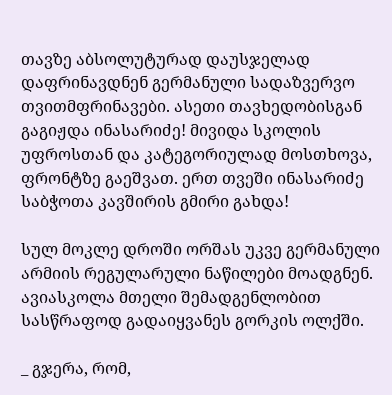თავზე აბსოლუტურად დაუსჯელად დაფრინავდნენ გერმანული სადაზვერვო თვითმფრინავები. ასეთი თავხედობისგან გაგიჟდა ინასარიძე! მივიდა სკოლის უფროსთან და კატეგორიულად მოსთხოვა, ფრონტზე გაეშვათ. ერთ თვეში ინასარიძე საბჭოთა კავშირის გმირი გახდა!

სულ მოკლე დროში ორშას უკვე გერმანული არმიის რეგულარული ნაწილები მოადგნენ. ავიასკოლა მთელი შემადგენლობით სასწრაფოდ გადაიყვანეს გორკის ოლქში.

_ გჯერა, რომ,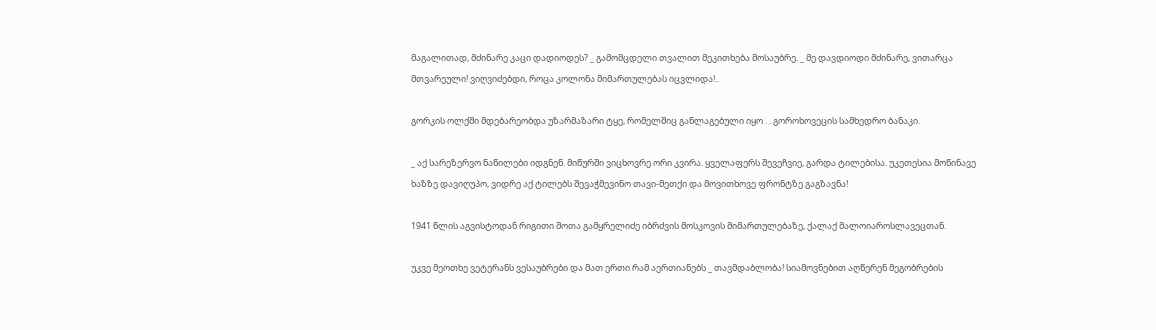მაგალითად, მძინარე კაცი დადიოდეს? _ გამომცდელი თვალით მეკითხება მოსაუბრე. _ მე დავდიოდი მძინარე, ვითარცა მთვარეული! ვიღვიძებდი, როცა კოლონა მიმართულებას იცვლიდა!..

გორკის ოლქში მდებარეობდა უზარმაზარი ტყე, რომელშიც განლაგებული იყო . . გოროხოვეცის სამხედრო ბანაკი.

_ აქ სარეზერვო ნაწილები იდგნენ. მიწურში ვიცხოვრე ორი კვირა. ყველაფერს შევეჩვიე, გარდა ტილებისა. უკეთესია მოწინავე ხაზზე დავიღუპო, ვიდრე აქ ტილებს შევაჭმევინო თავი-მეთქი და მოვითხოვე ფრონტზე გაგზავნა!

1941 წლის აგვისტოდან რიგითი შოთა გამყრელიძე იბრძვის მოსკოვის მიმართულებაზე, ქალაქ მალოიაროსლავეცთან.

უკვე მეოთხე ვეტერანს ვესაუბრები და მათ ერთი რამ აერთიანებს _ თავმდაბლობა! სიამოვნებით აღწერენ მეგობრების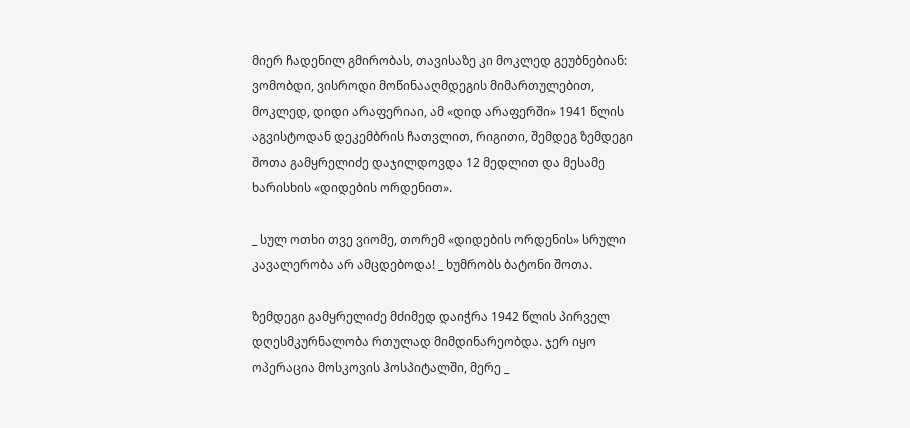მიერ ჩადენილ გმირობას, თავისაზე კი მოკლედ გეუბნებიან: ვომობდი, ვისროდი მოწინააღმდეგის მიმართულებით, მოკლედ, დიდი არაფერიაი, ამ «დიდ არაფერში» 1941 წლის აგვისტოდან დეკემბრის ჩათვლით, რიგითი, შემდეგ ზემდეგი შოთა გამყრელიძე დაჯილდოვდა 12 მედლით და მესამე ხარისხის «დიდების ორდენით».

_ სულ ოთხი თვე ვიომე, თორემ «დიდების ორდენის» სრული კავალერობა არ ამცდებოდა! _ ხუმრობს ბატონი შოთა.

ზემდეგი გამყრელიძე მძიმედ დაიჭრა 1942 წლის პირველ დღესმკურნალობა რთულად მიმდინარეობდა. ჯერ იყო ოპერაცია მოსკოვის ჰოსპიტალში, მერე _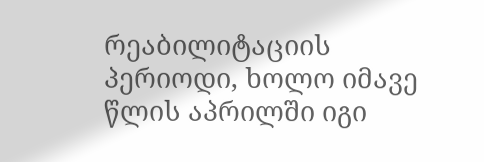რეაბილიტაციის პერიოდი, ხოლო იმავე წლის აპრილში იგი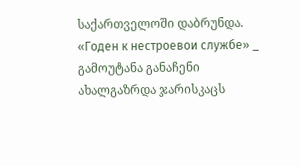საქართველოში დაბრუნდა. «Годен к нестроевои службе» _ გამოუტანა განაჩენი ახალგაზრდა ჯარისკაცს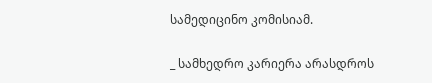სამედიცინო კომისიამ.

_ სამხედრო კარიერა არასდროს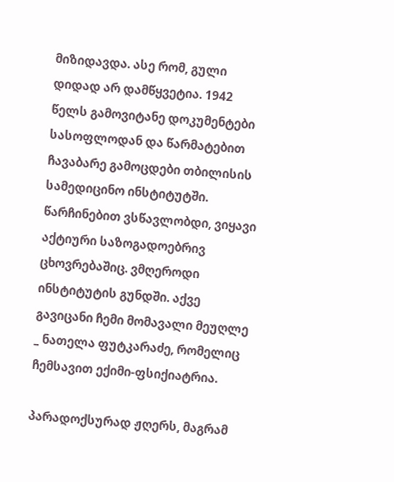მიზიდავდა. ასე რომ, გული დიდად არ დამწყვეტია. 1942 წელს გამოვიტანე დოკუმენტები სასოფლოდან და წარმატებით ჩავაბარე გამოცდები თბილისის სამედიცინო ინსტიტუტში. წარჩინებით ვსწავლობდი, ვიყავი აქტიური საზოგადოებრივ ცხოვრებაშიც. ვმღეროდი ინსტიტუტის გუნდში. აქვე გავიცანი ჩემი მომავალი მეუღლე _ ნათელა ფუტკარაძე, რომელიც ჩემსავით ექიმი-ფსიქიატრია.

პარადოქსურად ჟღერს, მაგრამ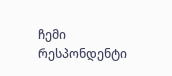ჩემი რესპონდენტი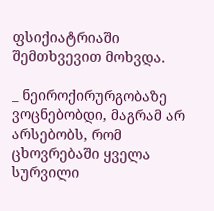ფსიქიატრიაში შემთხვევით მოხვდა.

_ ნეიროქირურგობაზე ვოცნებობდი, მაგრამ არ არსებობს, რომ ცხოვრებაში ყველა სურვილი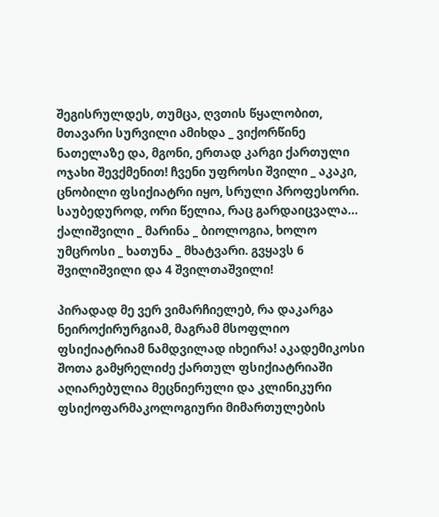შეგისრულდეს, თუმცა, ღვთის წყალობით, მთავარი სურვილი ამიხდა _ ვიქორწინე ნათელაზე და, მგონი, ერთად კარგი ქართული ოჯახი შევქმენით! ჩვენი უფროსი შვილი _ აკაკი, ცნობილი ფსიქიატრი იყო, სრული პროფესორი. საუბედუროდ, ორი წელია, რაც გარდაიცვალა… ქალიშვილი _ მარინა _ ბიოლოგია, ხოლო უმცროსი _ ხათუნა _ მხატვარი. გვყავს 6 შვილიშვილი და 4 შვილთაშვილი!

პირადად მე ვერ ვიმარჩიელებ, რა დაკარგა ნეიროქირურგიამ, მაგრამ მსოფლიო ფსიქიატრიამ ნამდვილად იხეირა! აკადემიკოსი შოთა გამყრელიძე ქართულ ფსიქიატრიაში აღიარებულია მეცნიერული და კლინიკური ფსიქოფარმაკოლოგიური მიმართულების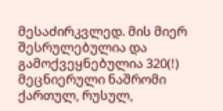მესაძირკვლედ. მის მიერ შესრულებულია და გამოქვეყნებულია 320(!) მეცნიერული ნაშრომი ქართულ, რუსულ,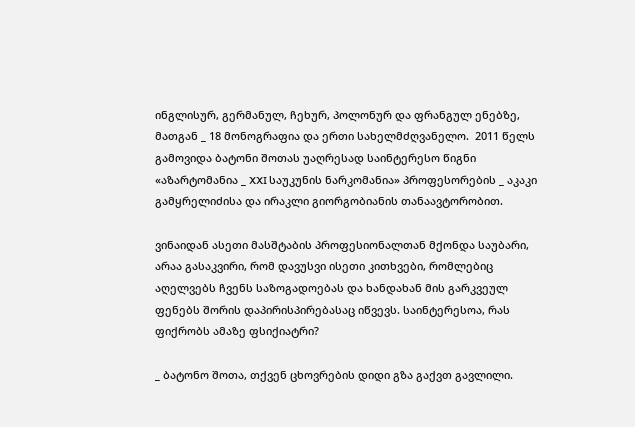ინგლისურ, გერმანულ, ჩეხურ, პოლონურ და ფრანგულ ენებზე, მათგან _ 18 მონოგრაფია და ერთი სახელმძღვანელო.  2011 წელს გამოვიდა ბატონი შოთას უაღრესად საინტერესო წიგნი «აზარტომანია _ XXI საუკუნის ნარკომანია» პროფესორების _ აკაკი გამყრელიძისა და ირაკლი გიორგობიანის თანაავტორობით.

ვინაიდან ასეთი მასშტაბის პროფესიონალთან მქონდა საუბარი, არაა გასაკვირი, რომ დავუსვი ისეთი კითხვები, რომლებიც აღელვებს ჩვენს საზოგადოებას და ხანდახან მის გარკვეულ ფენებს შორის დაპირისპირებასაც იწვევს. საინტერესოა, რას ფიქრობს ამაზე ფსიქიატრი?

_ ბატონო შოთა, თქვენ ცხოვრების დიდი გზა გაქვთ გავლილი.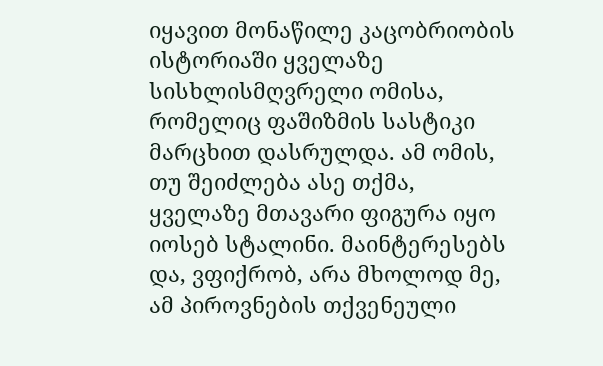იყავით მონაწილე კაცობრიობის ისტორიაში ყველაზე სისხლისმღვრელი ომისა, რომელიც ფაშიზმის სასტიკი მარცხით დასრულდა. ამ ომის, თუ შეიძლება ასე თქმა, ყველაზე მთავარი ფიგურა იყო იოსებ სტალინი. მაინტერესებს და, ვფიქრობ, არა მხოლოდ მე, ამ პიროვნების თქვენეული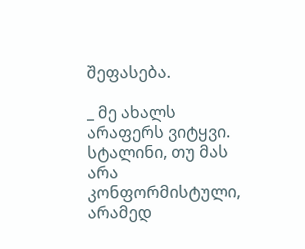შეფასება.

_ მე ახალს არაფერს ვიტყვი. სტალინი, თუ მას არა კონფორმისტული, არამედ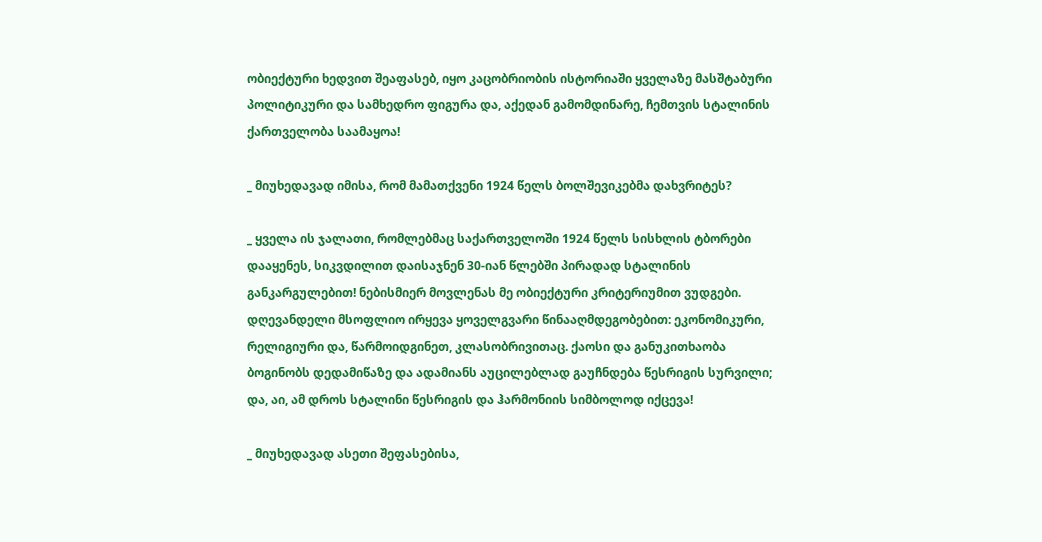ობიექტური ხედვით შეაფასებ, იყო კაცობრიობის ისტორიაში ყველაზე მასშტაბური პოლიტიკური და სამხედრო ფიგურა და, აქედან გამომდინარე, ჩემთვის სტალინის ქართველობა საამაყოა!

_ მიუხედავად იმისა, რომ მამათქვენი 1924 წელს ბოლშევიკებმა დახვრიტეს?

_ ყველა ის ჯალათი, რომლებმაც საქართველოში 1924 წელს სისხლის ტბორები დააყენეს, სიკვდილით დაისაჯნენ 30-იან წლებში პირადად სტალინის განკარგულებით! ნებისმიერ მოვლენას მე ობიექტური კრიტერიუმით ვუდგები. დღევანდელი მსოფლიო ირყევა ყოველგვარი წინააღმდეგობებით: ეკონომიკური, რელიგიური და, წარმოიდგინეთ, კლასობრივითაც. ქაოსი და განუკითხაობა ბოგინობს დედამიწაზე და ადამიანს აუცილებლად გაუჩნდება წესრიგის სურვილი; და, აი, ამ დროს სტალინი წესრიგის და ჰარმონიის სიმბოლოდ იქცევა!

_ მიუხედავად ასეთი შეფასებისა,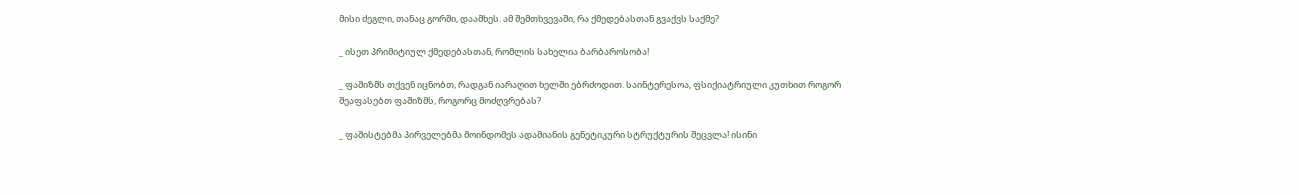მისი ძეგლი, თანაც გორში, დაამხეს. ამ შემთხვევაში, რა ქმედებასთან გვაქვს საქმე?

_ ისეთ პრიმიტიულ ქმედებასთან, რომლის სახელია ბარბაროსობა!

_ ფაშიზმს თქვენ იცნობთ, რადგან იარაღით ხელში ებრძოდით. საინტერესოა, ფსიქიატრიული კუთხით როგორ შეაფასებთ ფაშიზმს, როგორც მოძღვრებას?

_ ფაშისტებმა პირველებმა მოინდომეს ადამიანის გენეტიკური სტრუქტურის შეცვლა! ისინი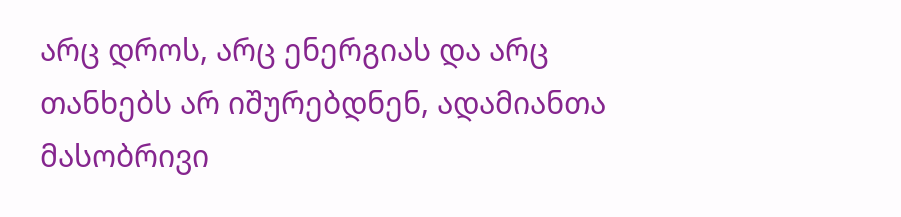არც დროს, არც ენერგიას და არც თანხებს არ იშურებდნენ, ადამიანთა მასობრივი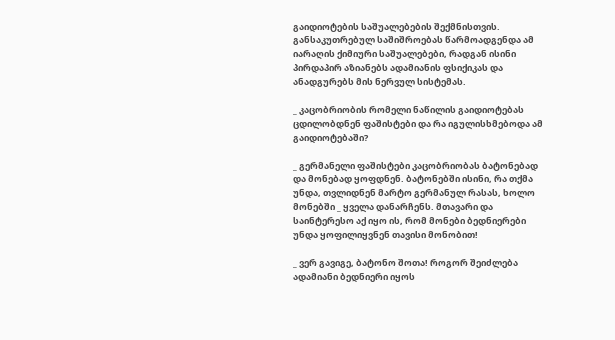გაიდიოტების საშუალებების შექმნისთვის. განსაკუთრებულ საშიშროებას წარმოადგენდა ამ იარაღის ქიმიური საშუალებები, რადგან ისინი პირდაპირ აზიანებს ადამიანის ფსიქიკას და ანადგურებს მის ნერვულ სისტემას.

_ კაცობრიობის რომელი ნაწილის გაიდიოტებას ცდილობდნენ ფაშისტები და რა იგულისხმებოდა ამ გაიდიოტებაში?

_ გერმანელი ფაშისტები კაცობრიობას ბატონებად და მონებად ყოფდნენ. ბატონებში ისინი, რა თქმა უნდა, თვლიდნენ მარტო გერმანულ რასას, ხოლო მონებში _ ყველა დანარჩენს. მთავარი და საინტერესო აქ იყო ის, რომ მონები ბედნიერები უნდა ყოფილიყვნენ თავისი მონობით!

_ ვერ გავიგე, ბატონო შოთა! როგორ შეიძლება ადამიანი ბედნიერი იყოს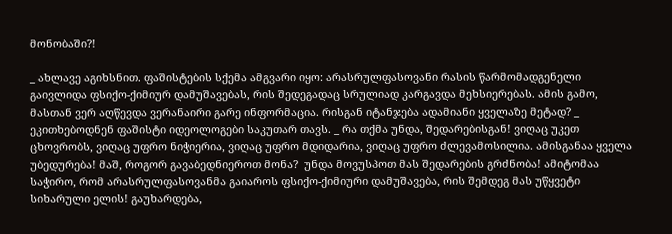მონობაში?!

_ ახლავე აგიხსნით. ფაშისტების სქემა ამგვარი იყო: არასრულფასოვანი რასის წარმომადგენელი გაივლიდა ფსიქო-ქიმიურ დამუშავებას, რის შედეგადაც სრულიად კარგავდა მეხსიერებას. ამის გამო, მასთან ვერ აღწევდა ვერანაირი გარე ინფორმაცია. რისგან იტანჯება ადამიანი ყველაზე მეტად? _ ეკითხებოდნენ ფაშისტი იდეოლოგები საკუთარ თავს. _ რა თქმა უნდა, შედარებისგან! ვიღაც უკეთ ცხოვრობს, ვიღაც უფრო ნიჭიერია, ვიღაც უფრო მდიდარია, ვიღაც უფრო ძლევამოსილია. ამისგანაა ყველა უბედურება! მაშ, როგორ გავაბედნიეროთ მონა?  უნდა მოვუსპოთ მას შედარების გრძნობა! ამიტომაა საჭირო, რომ არასრულფასოვანმა გაიაროს ფსიქო-ქიმიური დამუშავება, რის შემდეგ მას უწყვეტი სიხარული ელის! გაუხარდება,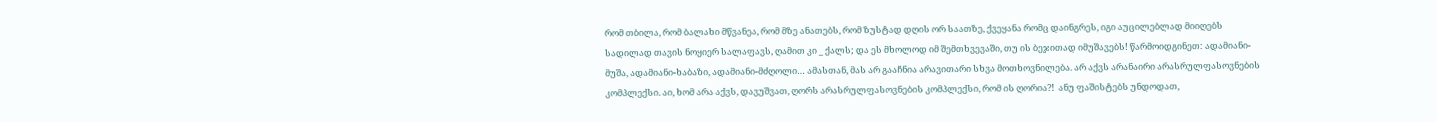რომ თბილა, რომ ბალახი მწვანეა, რომ მზე ანათებს, რომ ზუსტად დღის ორ საათზე, ქვეყანა რომც დაინგრეს, იგი აუცილებლად მიიღებს სადილად თავის ნოყიერ სალაფავს, ღამით კი _ ქალს; და ეს მხოლოდ იმ შემთხვევაში, თუ ის ბეჯითად იმუშავებს! წარმოიდგინეთ: ადამიანი-მუშა, ადამიანი-ხაბაზი, ადამიანი-მძღოლი… ამასთან, მას არ გააჩნია არავითარი სხვა მოთხოვნილება. არ აქვს არანაირი არასრულფასოვნების კომპლექსი. აი, ხომ არა აქვს, დავუშვათ, ღორს არასრულფასოვნების კომპლექსი, რომ ის ღორია?!  ანუ ფაშისტებს უნდოდათ,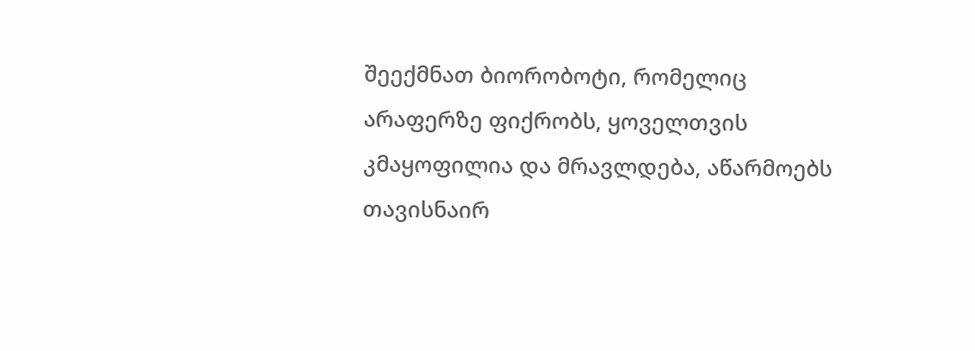შეექმნათ ბიორობოტი, რომელიც არაფერზე ფიქრობს, ყოველთვის კმაყოფილია და მრავლდება, აწარმოებს თავისნაირ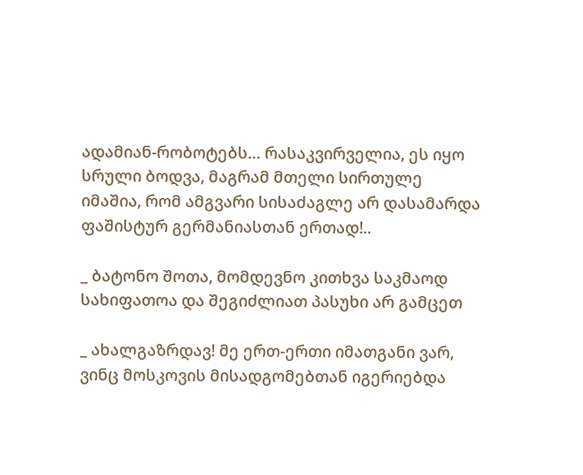ადამიან-რობოტებს… რასაკვირველია, ეს იყო სრული ბოდვა, მაგრამ მთელი სირთულე იმაშია, რომ ამგვარი სისაძაგლე არ დასამარდა ფაშისტურ გერმანიასთან ერთად!..

_ ბატონო შოთა, მომდევნო კითხვა საკმაოდ სახიფათოა და შეგიძლიათ პასუხი არ გამცეთ

_ ახალგაზრდავ! მე ერთ-ერთი იმათგანი ვარ, ვინც მოსკოვის მისადგომებთან იგერიებდა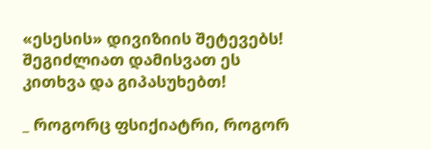«ესესის» დივიზიის შეტევებს! შეგიძლიათ დამისვათ ეს კითხვა და გიპასუხებთ!

_ როგორც ფსიქიატრი, როგორ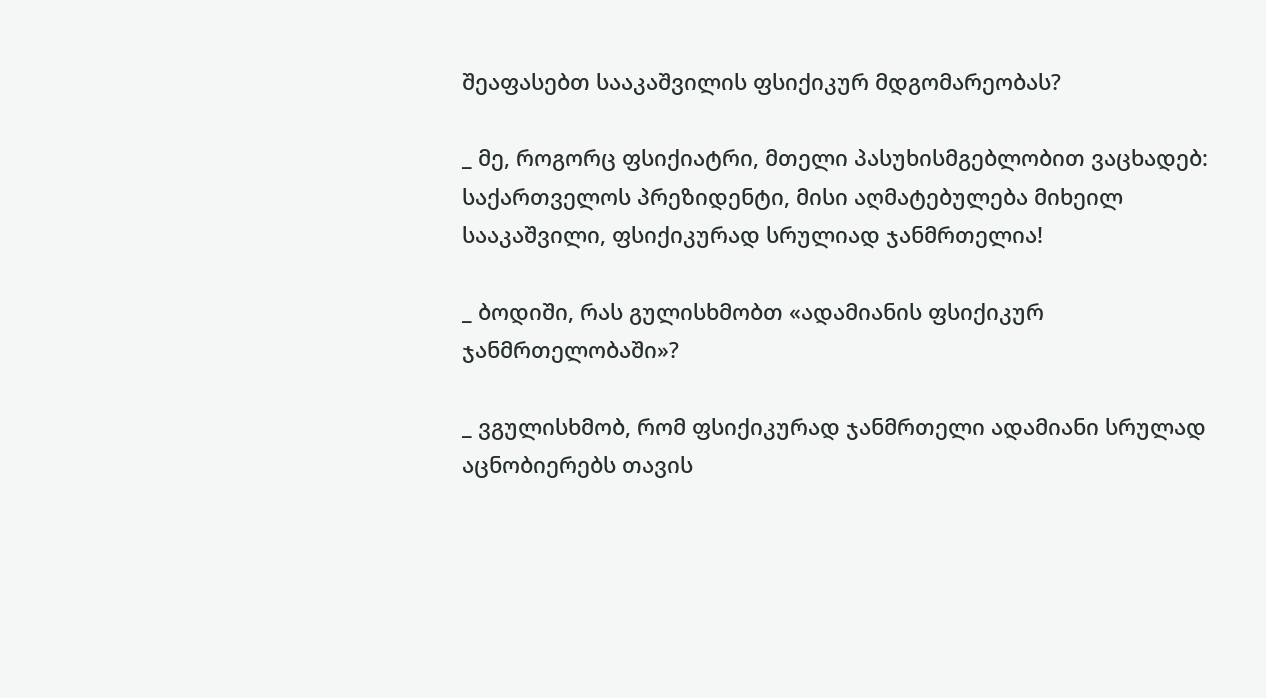შეაფასებთ სააკაშვილის ფსიქიკურ მდგომარეობას?

_ მე, როგორც ფსიქიატრი, მთელი პასუხისმგებლობით ვაცხადებ: საქართველოს პრეზიდენტი, მისი აღმატებულება მიხეილ სააკაშვილი, ფსიქიკურად სრულიად ჯანმრთელია!

_ ბოდიში, რას გულისხმობთ «ადამიანის ფსიქიკურ ჯანმრთელობაში»?

_ ვგულისხმობ, რომ ფსიქიკურად ჯანმრთელი ადამიანი სრულად აცნობიერებს თავის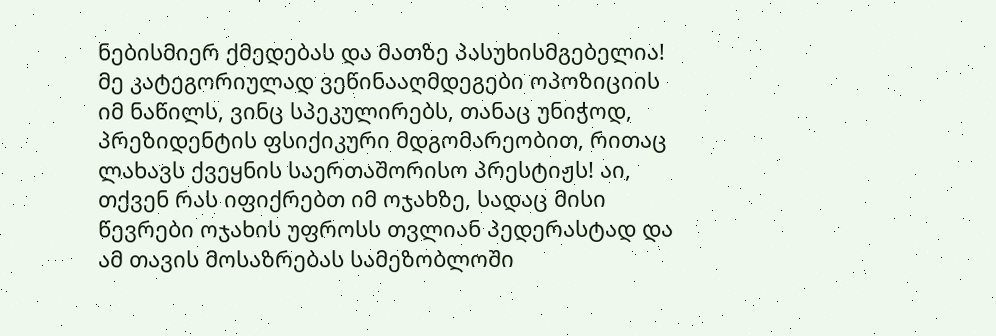ნებისმიერ ქმედებას და მათზე პასუხისმგებელია! მე კატეგორიულად ვეწინააღმდეგები ოპოზიციის იმ ნაწილს, ვინც სპეკულირებს, თანაც უნიჭოდ, პრეზიდენტის ფსიქიკური მდგომარეობით, რითაც ლახავს ქვეყნის საერთაშორისო პრესტიჟს! აი, თქვენ რას იფიქრებთ იმ ოჯახზე, სადაც მისი წევრები ოჯახის უფროსს თვლიან პედერასტად და ამ თავის მოსაზრებას სამეზობლოში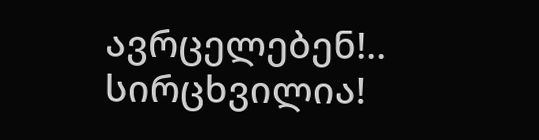ავრცელებენ!.. სირცხვილია!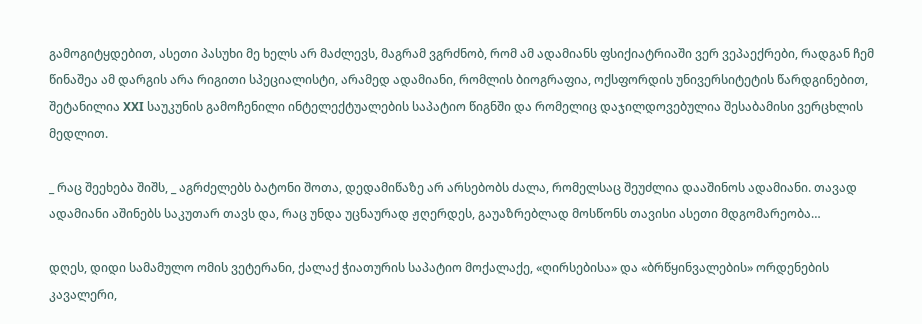გამოგიტყდებით, ასეთი პასუხი მე ხელს არ მაძლევს, მაგრამ ვგრძნობ, რომ ამ ადამიანს ფსიქიატრიაში ვერ ვეპაექრები, რადგან ჩემ წინაშეა ამ დარგის არა რიგითი სპეციალისტი, არამედ ადამიანი, რომლის ბიოგრაფია, ოქსფორდის უნივერსიტეტის წარდგინებით, შეტანილია XXI საუკუნის გამოჩენილი ინტელექტუალების საპატიო წიგნში და რომელიც დაჯილდოვებულია შესაბამისი ვერცხლის მედლით.

_ რაც შეეხება შიშს, _ აგრძელებს ბატონი შოთა, დედამიწაზე არ არსებობს ძალა, რომელსაც შეუძლია დააშინოს ადამიანი. თავად ადამიანი აშინებს საკუთარ თავს და, რაც უნდა უცნაურად ჟღერდეს, გაუაზრებლად მოსწონს თავისი ასეთი მდგომარეობა…

დღეს, დიდი სამამულო ომის ვეტერანი, ქალაქ ჭიათურის საპატიო მოქალაქე, «ღირსებისა» და «ბრწყინვალების» ორდენების კავალერი,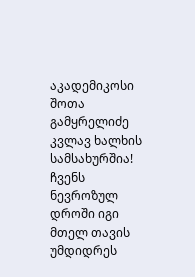აკადემიკოსი შოთა გამყრელიძე კვლავ ხალხის სამსახურშია! ჩვენს ნევროზულ დროში იგი მთელ თავის უმდიდრეს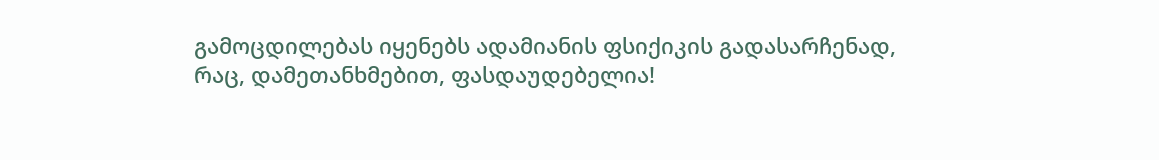გამოცდილებას იყენებს ადამიანის ფსიქიკის გადასარჩენად, რაც, დამეთანხმებით, ფასდაუდებელია!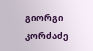გიორგი კორძაძე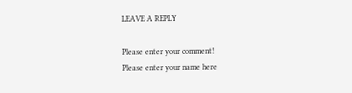LEAVE A REPLY

Please enter your comment!
Please enter your name here